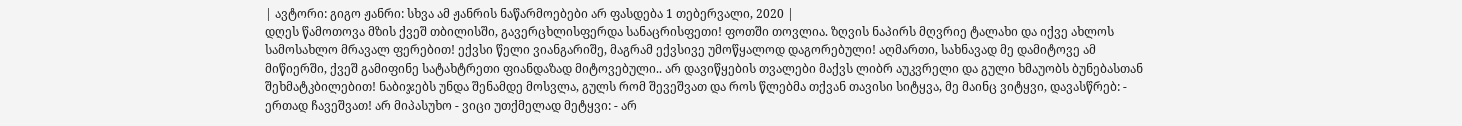| ავტორი: გიგო ჟანრი: სხვა ამ ჟანრის ნაწარმოებები არ ფასდება 1 თებერვალი, 2020 |
დღეს წამოთოვა მზის ქვეშ თბილისში, გავერცხლისფერდა სანაცრისფეთი! ფოთში თოვლია. ზღვის ნაპირს მღვრიე ტალახი და იქვე ახლოს სამოსახლო მრავალ ფერებით! ექვსი წელი ვიანგარიშე, მაგრამ ექვსივე უმოწყალოდ დაგორებული! აღმართი, სახნავად მე დამიტოვე ამ მიწიერში, ქვეშ გამიფინე სატახტრეთი ფიანდაზად მიტოვებული.. არ დავიწყების თვალები მაქვს ლიბრ აუკვრელი და გული ხმაუობს ბუნებასთან შეხმატკბილებით! ნაბიჯებს უნდა შენამდე მოსვლა, გულს რომ შევეშვათ და როს წლებმა თქვან თავისი სიტყვა, მე მაინც ვიტყვი, დავასწრებ: - ერთად ჩავეშვათ! არ მიპასუხო - ვიცი უთქმელად მეტყვი: - არ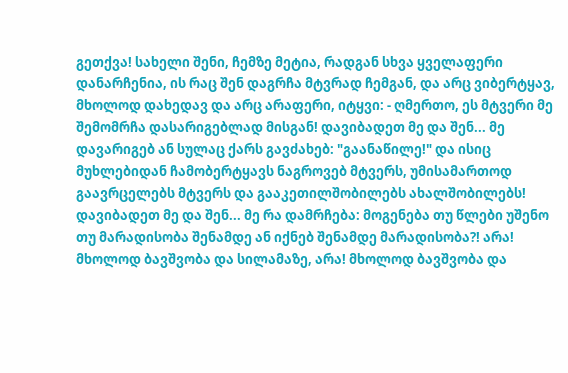გეთქვა! სახელი შენი, ჩემზე მეტია, რადგან სხვა ყველაფერი დანარჩენია, ის რაც შენ დაგრჩა მტვრად ჩემგან, და არც ვიბერტყავ, მხოლოდ დახედავ და არც არაფერი, იტყვი: - ღმერთო, ეს მტვერი მე შემომრჩა დასარიგებლად მისგან! დავიბადეთ მე და შენ... მე დავარიგებ ან სულაც ქარს გავძახებ: "გაანაწილე!" და ისიც მუხლებიდან ჩამობერტყავს ნაგროვებ მტვერს, უმისამართოდ გაავრცელებს მტვერს და გააკეთილშობილებს ახალშობილებს! დავიბადეთ მე და შენ... მე რა დამრჩება: მოგენება თუ წლები უშენო თუ მარადისობა შენამდე ან იქნებ შენამდე მარადისობა?! არა! მხოლოდ ბავშვობა და სილამაზე, არა! მხოლოდ ბავშვობა და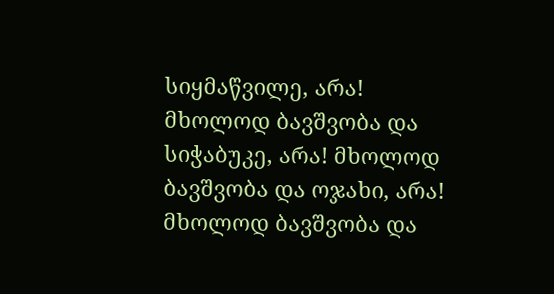სიყმაწვილე, არა! მხოლოდ ბავშვობა და სიჭაბუკე, არა! მხოლოდ ბავშვობა და ოჯახი, არა! მხოლოდ ბავშვობა და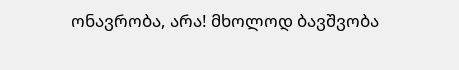ონავრობა, არა! მხოლოდ ბავშვობა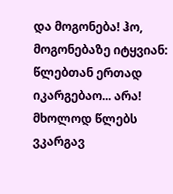და მოგონება! ჰო, მოგონებაზე იტყვიან: წლებთან ერთად იკარგებაო... არა! მხოლოდ წლებს ვკარგავ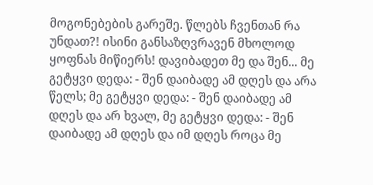მოგონებების გარეშე. წლებს ჩვენთან რა უნდათ?! ისინი განსაზღვრავენ მხოლოდ ყოფნას მიწიერს! დავიბადეთ მე და შენ... მე გეტყვი დედა: - შენ დაიბადე ამ დღეს და არა წელს; მე გეტყვი დედა: - შენ დაიბადე ამ დღეს და არ ხვალ, მე გეტყვი დედა: - შენ დაიბადე ამ დღეს და იმ დღეს როცა მე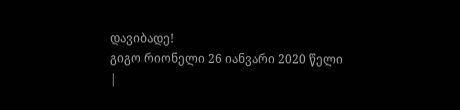დავიბადე!
გიგო რიონელი 26 იანვარი 2020 წელი
|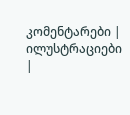კომენტარები |
ილუსტრაციები |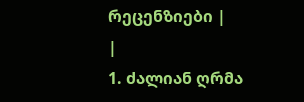რეცენზიები |
|
1. ძალიან ღრმა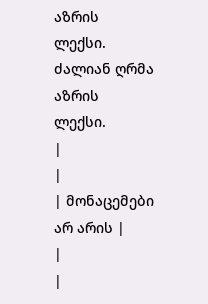აზრის ლექსი. ძალიან ღრმა აზრის ლექსი.
|
|
| მონაცემები არ არის |
|
|